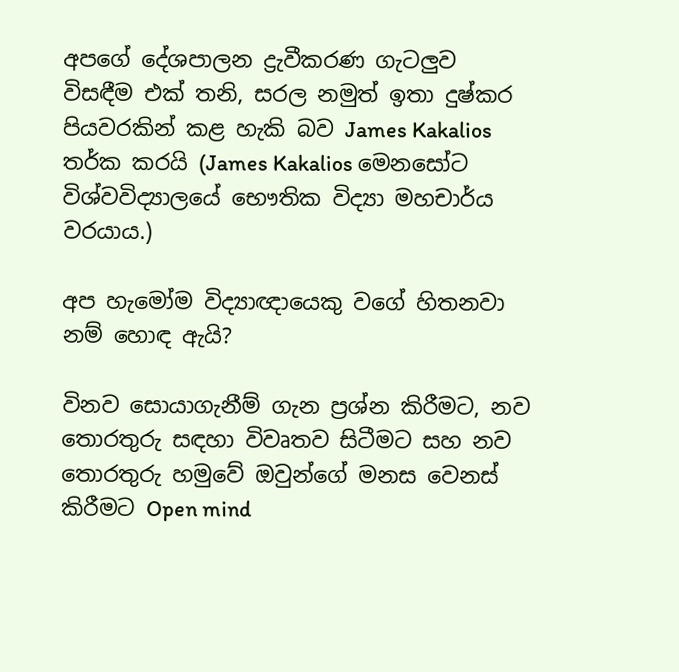අපගේ දේශපාලන ද්‍රැවීකරණ ගැටලුව විසඳීම එක් තනි, සරල නමුත් ඉතා දුෂ්කර පියවරකින් කළ හැකි බව James Kakalios තර්ක කරයි (James Kakalios මෙනසෝට විශ්වවිද්‍යාලයේ භෞතික විද්‍යා මහචාර්ය වරයාය.)

අප හැමෝම විද්‍යාඥායෙකු වගේ හිතනවා නම් හොඳ ඇයි?

විනව සොයාගැනීම් ගැන ප්‍රශ්න කිරීමට, නව තොරතුරු සඳහා විවෘතව සිටීමට සහ නව තොරතුරු හමුවේ ඔවුන්ගේ මනස වෙනස් කිරීමට Open mind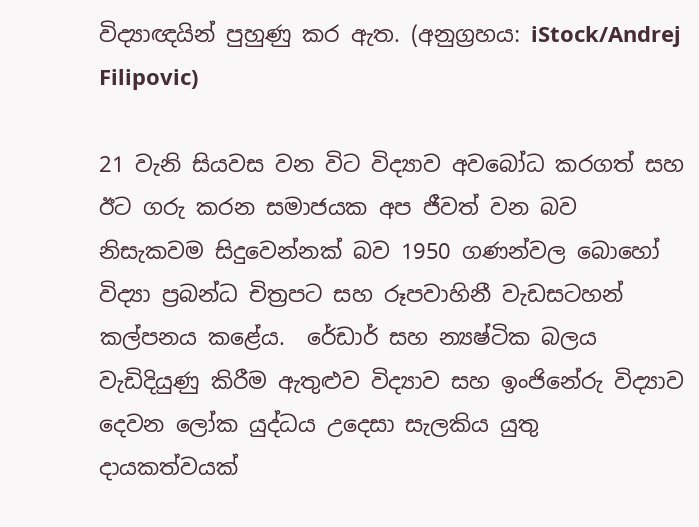විද්‍යාඥයින් පුහුණු කර ඇත. (අනුග්‍රහය: iStock/Andrej Filipovic)

21 වැනි සියවස වන විට විද්‍යාව අවබෝධ කරගත් සහ ඊට ගරු කරන සමාජයක අප ජීවත් වන බව නිසැකවම සිදුවෙන්නක් බව 1950 ගණන්වල බොහෝ විද්‍යා ප්‍රබන්ධ චිත්‍රපට සහ රූපවාහිනී වැඩසටහන් කල්පනය කළේය.  රේඩාර් සහ න්‍යෂ්ටික බලය වැඩිදියුණු කිරීම ඇතුළුව විද්‍යාව සහ ඉංජිනේරු විද්‍යාව දෙවන ලෝක යුද්ධය උදෙසා සැලකිය යුතු දායකත්වයක්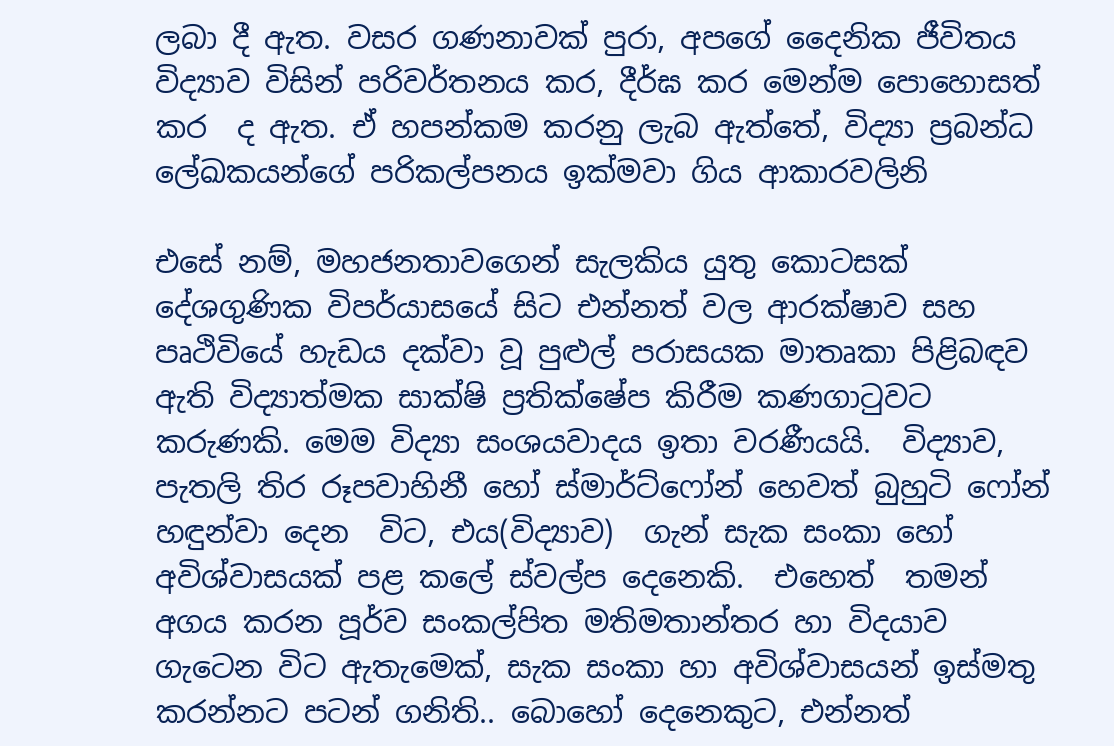ලබා දී ඇත. වසර ගණනාවක් පුරා, අපගේ දෛනික ජීවිතය විද්‍යාව විසින් පරිවර්තනය කර, දීර්ඝ කර මෙන්ම පොහොසත් කර  ද ඇත. ඒ හපන්කම කරනු ලැබ ඇත්තේ, විද්‍යා ප්‍රබන්ධ ලේඛකයන්ගේ පරිකල්පනය ඉක්මවා ගිය ආකාරවලිනි

එසේ නම්, මහජනතාවගෙන් සැලකිය යුතු කොටසක් දේශගුණික විපර්යාසයේ සිට එන්නත් වල ආරක්ෂාව සහ පෘථිවියේ හැඩය දක්වා වූ පුළුල් පරාසයක මාතෘකා පිළිබඳව ඇති විද්‍යාත්මක සාක්ෂි ප්‍රතික්ෂේප කිරීම කණගාටුවට කරුණකි. මෙම විද්‍යා සංශයවාදය ඉතා වරණීයයි.  විද්‍යාව, පැතලි තිර රූපවාහිනී හෝ ස්මාර්ට්ෆෝන් හෙවත් බුහුටි ෆෝන් හඳුන්වා දෙන  විට, එය(විද්‍යාව)  ගැන් සැක සංකා හෝ අවිශ්වාසයක් පළ කලේ ස්වල්ප දෙනෙකි.  එහෙත්  තමන් අගය කරන පූර්ව සංකල්පිත මතිමතාන්තර හා විදයාව ගැටෙන විට ඇතැමෙක්, සැක සංකා හා අවිශ්වාසයන් ඉස්මතු කරන්නට පටන් ගනිති.. බොහෝ දෙනෙකුට, එන්නත්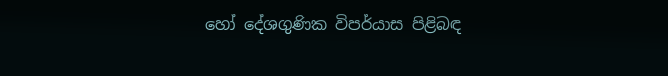හෝ දේශගුණික විපර්යාස පිළිබඳ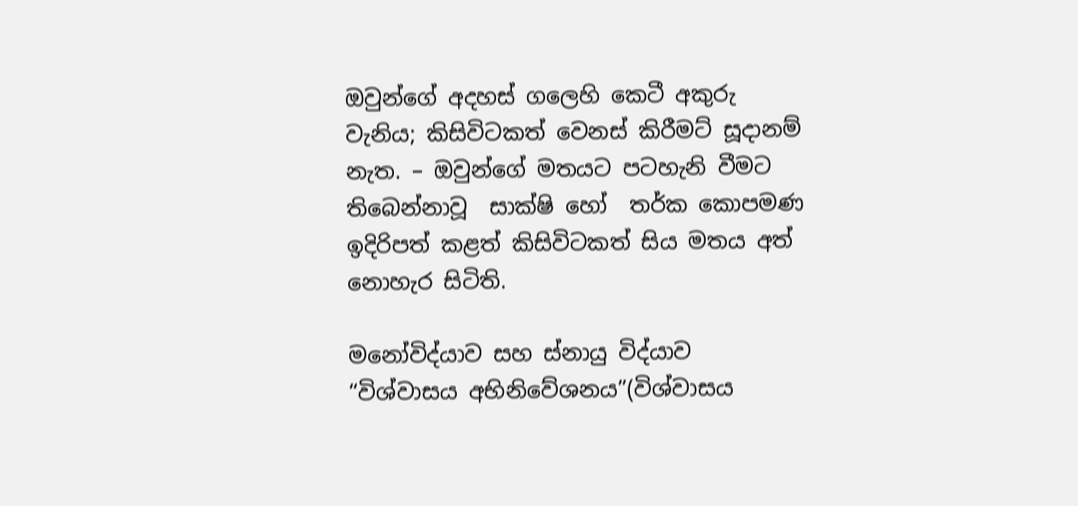ඔවුන්ගේ අදහස් ගලෙහි කෙටී අකුරු වැනිය; කිසිවිටකත් වෙනස් කිරීමට් සූදානම් නැත. – ඔවුන්ගේ මතයට පටහැනි වීමට තිබෙන්නාවූ  සාක්ෂි හෝ  තර්ක කොපමණ ඉදිරිපත් කළත් කිසිවිටකත් සිය මතය අත් නොහැර සිටිති.

මනෝවිද්යාව සහ ස්නායු විද්යාව  “විශ්වාසය අභිනිවේශනය”(විශ්වාසය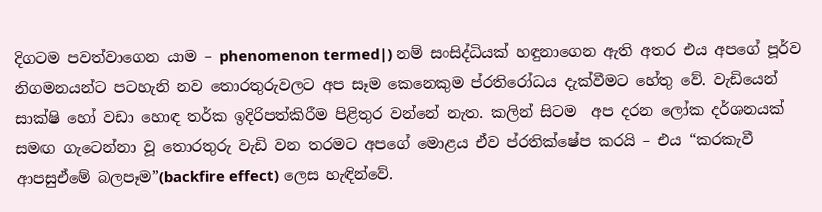දිගටම පවත්වාගෙන යාම – phenomenon termed|) නම් සංසිද්ධියක් හඳුනාගෙන ඇති අතර එය අපගේ පූර්ව නිගමනයන්ට පටහැනි නව තොරතුරුවලට අප සෑම කෙනෙකුම ප්රතිරෝධය දැක්වීමට හේතු වේ. වැඩියෙන් සාක්ෂි හෝ වඩා හොඳ තර්ක ඉදිරිපත්කිරීම පිළිතුර වන්නේ නැත. කලින් සිටම  අප දරන ලෝක දර්ශනයක් සමඟ ගැටෙන්නා වූ තොරතුරු වැඩි වන තරමට අපගේ මොළය ඒව ප්රතික්ෂේප කරයි – එය “කරකැවී ආපසුඒමේ බලපෑම”(backfire effect) ලෙස හැඳින්වේ.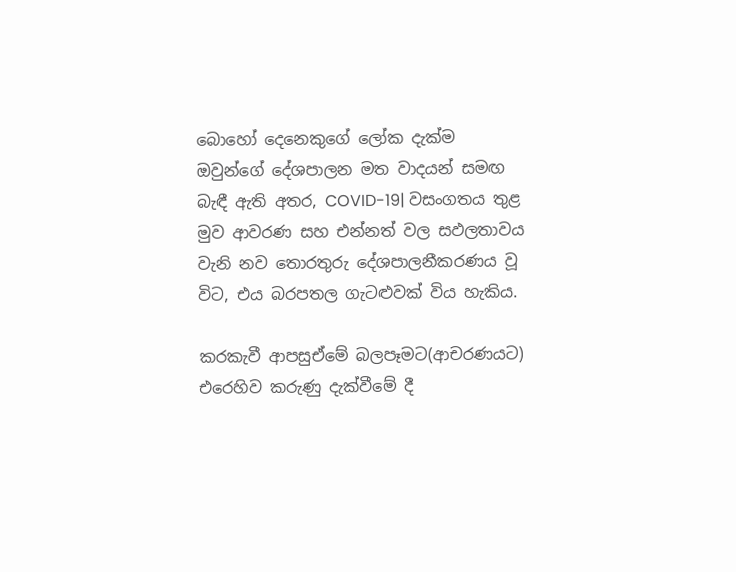බොහෝ දෙනෙකුගේ ලෝක දැක්ම ඔවුන්ගේ දේශපාලන මත වාදයන් සමඟ බැඳී ඇති අතර, COVID-19| වසංගතය තුළ මුව ආවරණ සහ එන්නත් වල සඵලතාවය වැනි නව තොරතුරු දේශපාලනීකරණය වූ විට, එය බරපතල ගැටළුවක් විය හැකිය.

කරකැවී ආපසුඒමේ බලපෑමට(ආචරණයට) එරෙහිව කරුණු දැක්වීමේ දී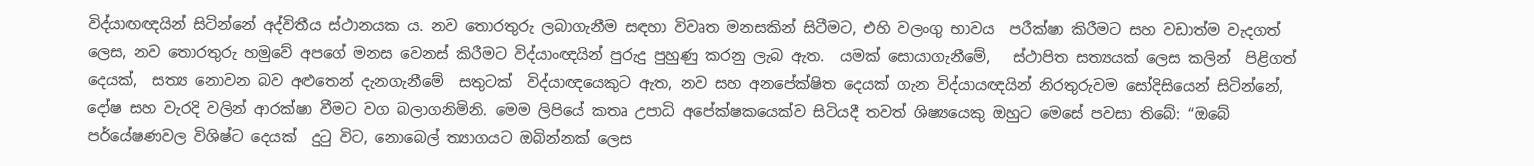විද්යාඟඥයින් සිටින්නේ අද්විතීය ස්ථානයක ය. නව තොරතුරු ලබාගැනීම සඳහා විවෘත මනසකින් සිටීමට, එහි වලංගු භාවය  පරීක්ෂා කිරීමට සහ වඩාත්ම වැදගත් ලෙස, නව තොරතුරු හමුවේ අපගේ මනස වෙනස් කිරීමට විද්යාංඥයින් පුරුදු පුහුණු කරනු ලැබ ඇත.  යමක් සොයාගැනීමේ,   ස්ථාපිත සත්‍යයක් ලෙස කලින්  පිළිගත් දෙයක්,  සත්‍ය නොවන බව අළුතෙන් දැනගැනීමේ  සතුටක්  විද්යාඥයෙකුට ඇත, නව සහ අනපේක්ෂිත දෙයක් ගැන විද්යායඥයින් නිරතුරුවම සෝදිසියෙන් සිටින්නේ,  දෝෂ සහ වැරදි වලින් ආරක්ෂා වීමට වග බලාගනිමිනි. මෙම ලිපියේ කතෘ උපාධි අපේක්ෂකයෙක්ව සිටියදී තවත් ශිෂ්‍යයෙකු ඔහුට මෙසේ පවසා තිබේ: “ඔබේ පර්යේෂණවල විශිෂ්ට දෙයක්  දුටු විට, නොබෙල් ත්‍යාගයට ඔබින්නක් ලෙස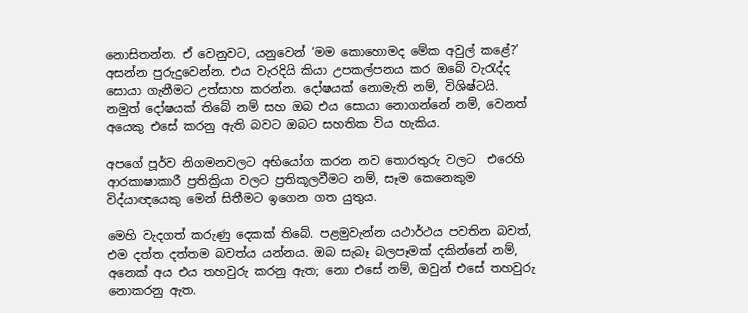නොසිතන්න. ඒ වෙනුවට, යනුවෙන් ‘මම කොහොමද මේක අවුල් කළේ?’ අසන්න පුරුදුවෙන්න. එය වැරදියි කියා උපකල්පනය කර ඔබේ වැරැද්ද සොයා ගැනීමට උත්සාහ කරන්න. දෝෂයක් නොමැති නම්, විශිෂ්ටයි. නමුත් දෝෂයක් තිබේ නම් සහ ඔබ එය සොයා නොගන්නේ නම්, වෙනත් අයෙකු එසේ කරනු ඇති බවට ඔබට සහතික විය හැකිය.

අපගේ පූර්ව නිගමනවලට අභියෝග කරන නව තොරතුරු වලට  එරෙහි ආරකාෂාකාරී ප්‍රතික්‍රියා වලට ප්‍රතිකූලවීමට නම්, සෑම කෙනෙකුම විද්යාඥයෙකු මෙන් සිතීමට ඉගෙන ගත යුතුය.

මෙහි වැදගත් කරුණු දෙකක් තිබේ. පළමුවැන්න යථාර්ථය පවතින බවත්, එම දත්ත දත්තම බවත්ය යන්නය. ඔබ සැබෑ බලපෑමක් දකින්නේ නම්, අනෙක් අය එය තහවුරු කරනු ඇත; නො එසේ නම්, ඔවුන් එසේ තහවුරු නොකරනු ඇත.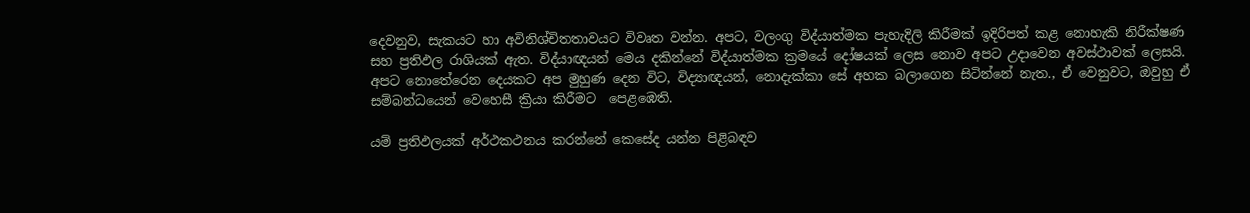දෙවනුව, සැකයට හා අවිනිශ්චිතතාවයට විවෘත වන්න. අපට, වලංගු විද්යාත්මක පැහැදිලි කිරීමක් ඉදිරිපත් කළ නොහැකි නිරීක්ෂණ සහ ප්‍රතිඵල රාශියක් ඇත. විද්යාඥයන් මෙය දකින්නේ විද්යාත්මක ක්‍රමයේ දෝෂයක් ලෙස නොව අපට උදාවෙන අවස්ථාවක් ලෙසයි. අපට නොතේරෙන දෙයකට අප මුහුණ දෙන විට, විද්‍යාඥයන්, නොදැක්කා සේ අහක බලාගෙන සිටින්නේ නැත., ඒ වෙනුවට, ඔවුහු ඒ සම්බන්ධයෙන් වෙහෙසී ක්‍රියා කිරීමට  පෙළඹෙති.

යම් ප්‍රතිඵලයක් අර්ථකථනය කරන්නේ කෙසේද යන්න පිළිබඳව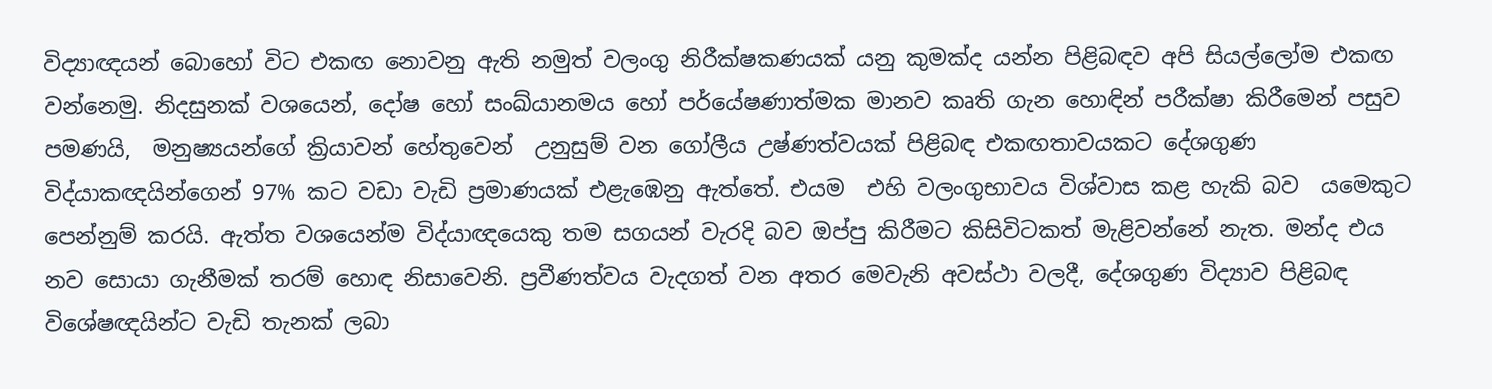විද්‍යාඥයන් බොහෝ විට එකඟ නොවනු ඇති නමුත් වලංගු නිරීක්ෂකණයක් යනු කුමක්ද යන්න පිළිබඳව අපි සියල්ලෝම එකඟ වන්නෙමු. නිදසුනක් වශයෙන්, දෝෂ හෝ සංඛ්යානමය හෝ පර්යේෂණාත්මක මානව කෘති ගැන හොඳින් පරීක්ෂා කිරීමෙන් පසුව පමණයි,  මනුෂ්‍යයන්ගේ ක්‍රියාවන් හේතුවෙන්  උනුසුම් වන ගෝලීය උෂ්ණත්වයක් පිළිබඳ එකඟතාවයකට දේශගුණ විද්යාකඥයින්ගෙන් 97% කට වඩා වැඩි ප්‍රමාණයක් එළැඹෙනු ඇත්තේ. එයම  එහි වලංගුභාවය විශ්වාස කළ හැකි බව  යමෙකුට පෙන්නුම් කරයි. ඇත්ත වශයෙන්ම විද්යාඥයෙකු තම සගයන් වැරදි බව ඔප්පු කිරීමට කිසිවිටකත් මැළිවන්නේ නැත. මන්ද එය නව සොයා ගැනීමක් තරම් හොඳ නිසාවෙනි. ප්‍රවීණත්වය වැදගත් වන අතර මෙවැනි අවස්ථා වලදී, දේශගුණ විද්‍යාව පිළිබඳ විශේෂඥයින්ට වැඩි තැනක් ලබා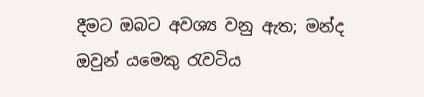දීමට ඔබට අවශ්‍ය වනු ඇත; මන්ද ඔවුන් යමෙකු රැවටිය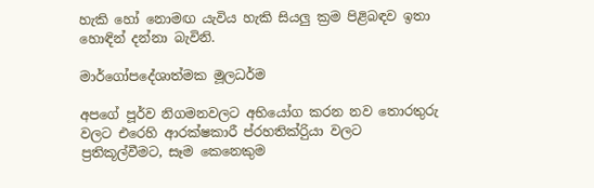හැකි හෝ නොමඟ යැවිය හැකි සියලු ක්‍රම පිළිබඳව ඉතා හොඳින් දන්නා බැවිනි.

මාර්ගෝපදේශාත්මක මූලධර්ම

අපගේ පූර්ව නිගමනවලට අභියෝග කරන නව තොරතුරු වලට එරෙහි ආරක්ෂකාරී ප්රහතික්රිුයා වලට ප්‍රතිකූල්වීමට, සෑම කෙනෙකුම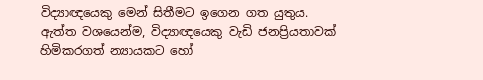විද්‍යාඥයෙකු මෙන් සිතීමට ඉගෙන ගත යුතුය. ඇත්ත වශයෙන්ම, විද්‍යාඥයෙකු වැඩි ජනප්‍රියතාවක් හිමිකරගත් න්‍යායකට හෝ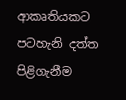ආකෘතියකට පටහැනි දත්ත පිළිගැනීම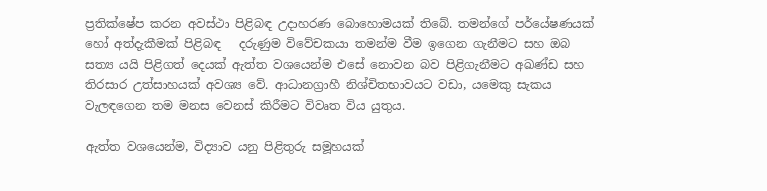ප්‍රතික්ෂේප කරන අවස්ථා පිළිබඳ උදාහරණ බොහොමයක් තිබේ. තමන්ගේ පර්යේෂණයක් හෝ අත්දැකීමක් පිළිබඳ   දරුණුම විවේචකයා තමන්ම වීම ඉගෙන ගැනීමට සහ ඔබ සත්‍ය යයි පිළිගත් දෙයක් ඇත්ත වශයෙන්ම එසේ නොවන බව පිළිගැනීමට අඛණ්ඩ සහ තිරසාර උත්සාහයක් අවශ්‍ය වේ. ආධානග්‍රාහී නිශ්චිතභාවයට වඩා, යමෙකු සැකය වැලඳගෙන තම මනස වෙනස් කිරීමට විවෘත විය යුතුය.

ඇත්ත වශයෙන්ම, විද්‍යාව යනු පිළිතුරු සමූහයක්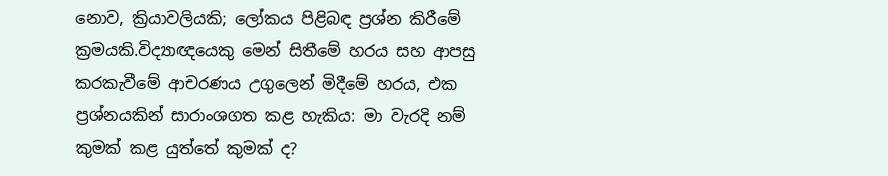නොව, ක්‍රියාවලියකි; ලෝකය පිළිබඳ ප්‍රශ්න කිරීමේ ක්‍රමයකි.විද්‍යාඥයෙකු මෙන් සිතීමේ හරය සහ ආපසු කරකැවීමේ ආචරණය උගුලෙන් මිදීමේ හරය, එක ප්‍රශ්නයකින් සාරාංශගත කළ හැකිය: මා වැරදි නම් කුමක් කළ යුත්තේ කුමක් ද?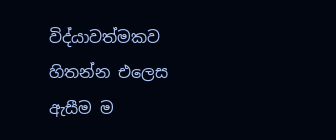විද්යාවත්මකව හිතන්න එලෙස ඇසීම ම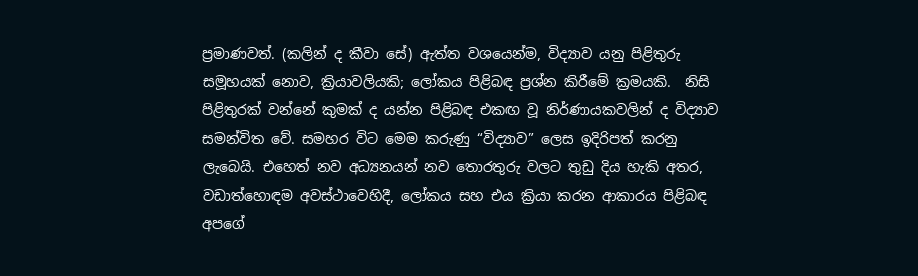ප්‍රමාණවත්. (කලින් ද කීවා සේ) ඇත්ත වශයෙන්ම, විද්‍යාව යනු පිළිතුරු සමූහයක් නොව, ක්‍රියාවලියකි; ලෝකය පිළිබඳ ප්‍රශ්න කිරීමේ ක්‍රමයකි.  නිසි පිළිතුරක් වන්නේ කුමක් ද යන්න පිළිබඳ එකඟ වූ නිර්ණායකවලින් ද විද්‍යාව සමන්විත වේ. සමහර විට මෙම කරුණු “විද්‍යාව” ලෙස ඉදිරිපත් කරනු ලැබෙයි. එහෙත් නව අධ්‍යනයන් නව තොරතුරු වලට තුඩු දිය හැකි අතර, වඩාත්හොඳම අවස්ථාවෙහිදී, ලෝකය සහ එය ක්‍රියා කරන ආකාරය පිළිබඳ අපගේ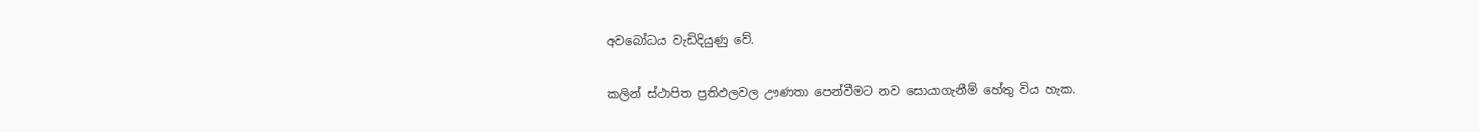අවබෝධය වැඩිදියුණු වේ.

කලින් ස්ථාපිත ප්‍රතිඵලවල ඌණතා පෙන්වීමට නව සොයාගැනීම් හේතු විය හැක.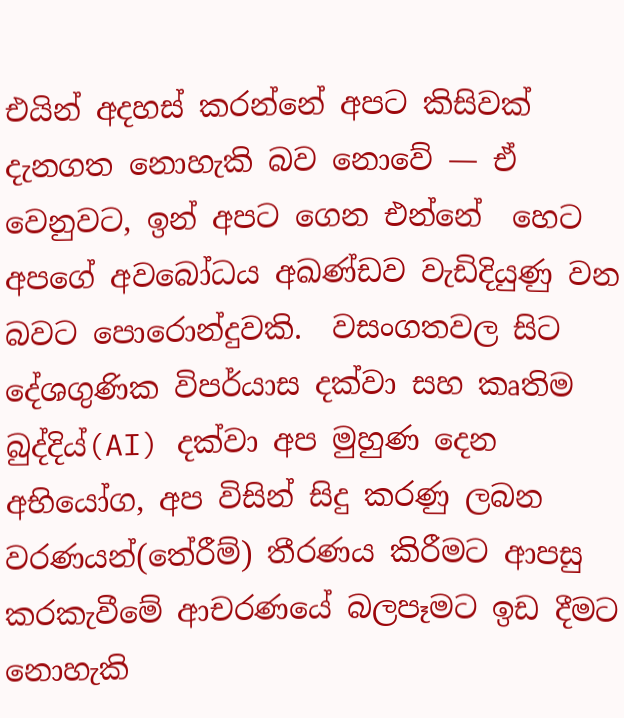එයින් අදහස් කරන්නේ අපට කිසිවක් දැනගත නොහැකි බව නොවේ — ඒ වෙනුවට, ඉන් අපට ගෙන එන්නේ  හෙට අපගේ අවබෝධය අඛණ්ඩව වැඩිදියුණු වන බවට පොරොන්දුවකි.  වසංගතවල සිට දේශගුණික විපර්යාස දක්වා සහ කෘතිම බුද්දිය්(AI) දක්වා අප මුහුණ දෙන අභියෝග, අප විසින් සිදු කරණු ලබන වරණයන්(තේරීම්) තීරණය කිරීමට ආපසු කරකැවීමේ ආචරණයේ බලපෑමට ඉඩ දීමට නොහැකි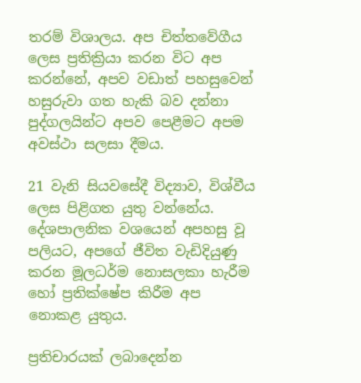තරම් විශාලය. අප චිත්තවේගීය ලෙස ප්‍රතික්‍රියා කරන විට අප කරන්නේ, අපව වඩාත් පහසුවෙන් හසුරුවා ගත හැකි බව දන්නා පුද්ගලයින්ට අපව පෙළීමට අපම අවස්ථා සලසා දීමය.

21 වැනි සියවසේදී විද්‍යාව, විශ්වීය ලෙස පිළිගත යුතු වන්නේය. දේශපාලනික වශයෙන් අපහසු වූ පලියට, අපගේ ජීවිත වැඩිදියුණු කරන මූලධර්ම නොසලකා හැරීම හෝ ප්‍රතික්ෂේප කිරීම අප නොකළ යුතුය.

ප්‍රතිචාරයක් ලබාදෙන්න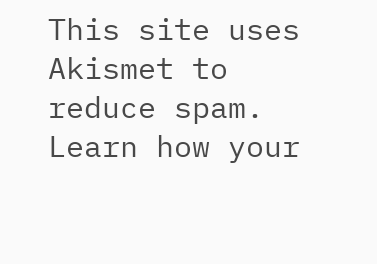This site uses Akismet to reduce spam. Learn how your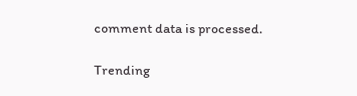comment data is processed.

Trending